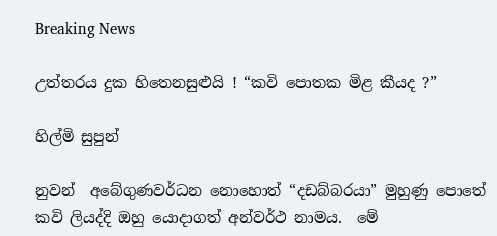Breaking News

උත්තරය දුක හිතෙනසුළුයි ! “කවි පොතක මිළ කීයද ?”

හිල්මි සුපුන්

නුවන්  අබේගුණවර්ධන නොහොත් “දඩබ්බරයා” මුහුණු පොතේ කවි ලියද්දි ඔහු යොදාගත් අන්වර්ථ නාමය.  මේ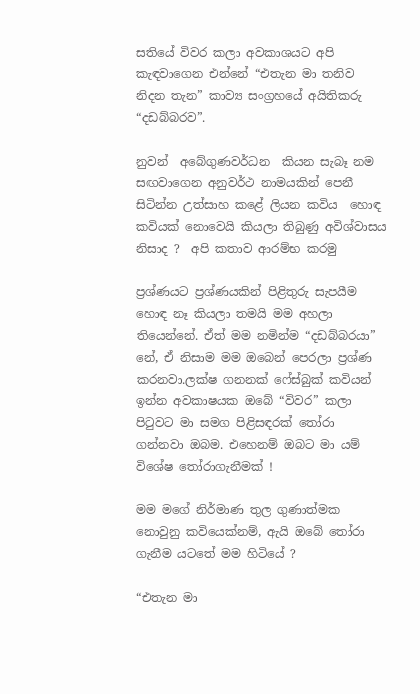සතියේ විවර කලා අවකාශයට අපි කැඳවාගෙන එන්නේ “එතැන මා තනිව නිදන තැන” කාව්‍ය සංග්‍රහයේ අයිතිකරු “දඩබ්බරව”.

නුවන්  අබේගුණවර්ධන  කියන සැබෑ නම සඟවාගෙන අනුවර්ථ නාමයකින් පෙනී සිටින්න උත්සාහ කළේ ලියන කවිය  හොඳ කවියක් නොවෙයි කියලා තිබුණු අවිශ්වාසය නිසාද ?  අපි කතාව ආරම්භ කරමු

ප්‍රශ්ණයට ප්‍රශ්ණයකින් පිළිතුරු සැපයීම හොඳ නෑ කියලා තමයි මම අහලා තියෙන්නේ. ඒත් මම නමින්ම “දඩබ්බරයා” නේ, ඒ නිසාම මම ඔබෙන් පෙරලා ප්‍රශ්ණ කරනවා.ලක්ෂ ගනනක් ෆේස්බුක් කවියන් ඉන්න අවකාෂයක ඔබේ “විවර” කලා පිටුවට මා සමග පිළිසඳරක් තෝරා ගන්නවා ඔබම. එහෙනම් ඔබට මා යම් විශේෂ තෝරාගැනීමක් !

මම මගේ නිර්මාණ තුල ගුණාත්මක නොවුනු කවියෙක්නම්, ඇයි ඔබේ තෝරා ගැනීම යටතේ මම හිටියේ ?

“එතැන මා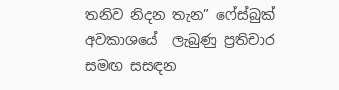තනිව නිදන තැන” ෆේස්බුක් අවකාශයේ  ලැබුණු ප්‍රතිචාර සමඟ සසඳන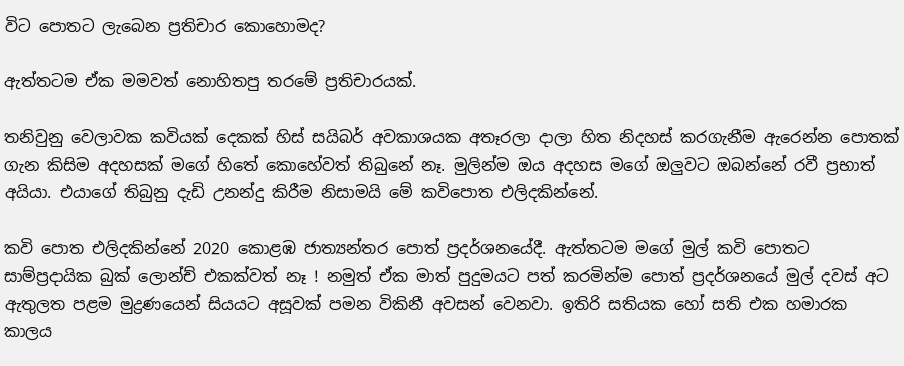විට පොතට ලැබෙන ප්‍රතිචාර කොහොමද?

ඇත්තටම ඒක මමවත් නොහිතපු තරමේ ප්‍රතිචාරයක්.

තනිවුනු වෙලාවක කවියක් දෙකක් හිස් සයිබර් අවකාශයක අතෑරලා දාලා හිත නිදහස් කරගැනීම ඇරෙන්න පොතක් ගැන කිසිම අදහසක් මගේ හිතේ කොහේවත් තිබුනේ නෑ. මුලින්ම ඔය අදහස මගේ ඔලුවට ඔබන්නේ රවී ප්‍රභාත් අයියා. එයාගේ තිබුනු දැඩි උනන්දු කිරීම නිසාමයි මේ කවිපොත එලිදකින්නේ.

කවි පොත එලිදකින්නේ 2020 කොළඹ ජාත්‍යන්තර පොත් ප්‍රදර්ශනයේදී. ඇත්තටම මගේ මුල් කවි පොතට සාම්ප්‍රදායික බුක් ලොන්ච් එකක්වත් නෑ ! නමුත් ඒක මාත් පුදුමයට පත් කරමින්ම පොත් ප්‍රදර්ශනයේ මුල් දවස් අට ඇතුලත පළම මුද්‍රණයෙන් සියයට අසූවක් පමන විකිනී අවසන් වෙනවා. ඉතිරි සතියක හෝ සති එක හමාරක කාලය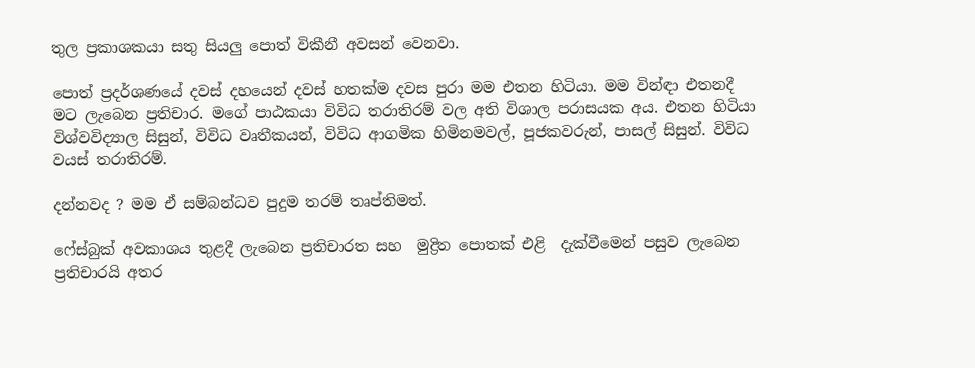තුල ප්‍රකාශකයා සතු සියලු පොත් විකීනී අවසන් වෙනවා.

පොත් ප්‍රදර්ශණයේ දවස් දහයෙන් දවස් හතක්ම දවස පුරා මම එතන හිටියා. මම වින්ඳා එතනදී මට ලැබෙන ප්‍රතිචාර. මගේ පාඨකයා විවිධ තරාතිරම් වල අති විශාල පරාසයක අය. එතන හිටියා විශ්වවිද්‍යාල සිසුන්, විවිධ වෘතීකයන්, විවිධ ආගමික හිමිනමවල්, පූජකවරුන්, පාසල් සිසුන්. විවිධ වයස් තරාතිරම්.

දන්නවද ? මම ඒ සම්බන්ධව පුදුම තරම් තෘප්තිමත්.

ෆේස්බුක් අවකාශය තුළදී ලැබෙන ප්‍රතිචාරත සහ  මුද්‍රිත පොතක් එළි  දැක්වීමෙන් පසුව ලැබෙන ප්‍රතිචාරයි අතර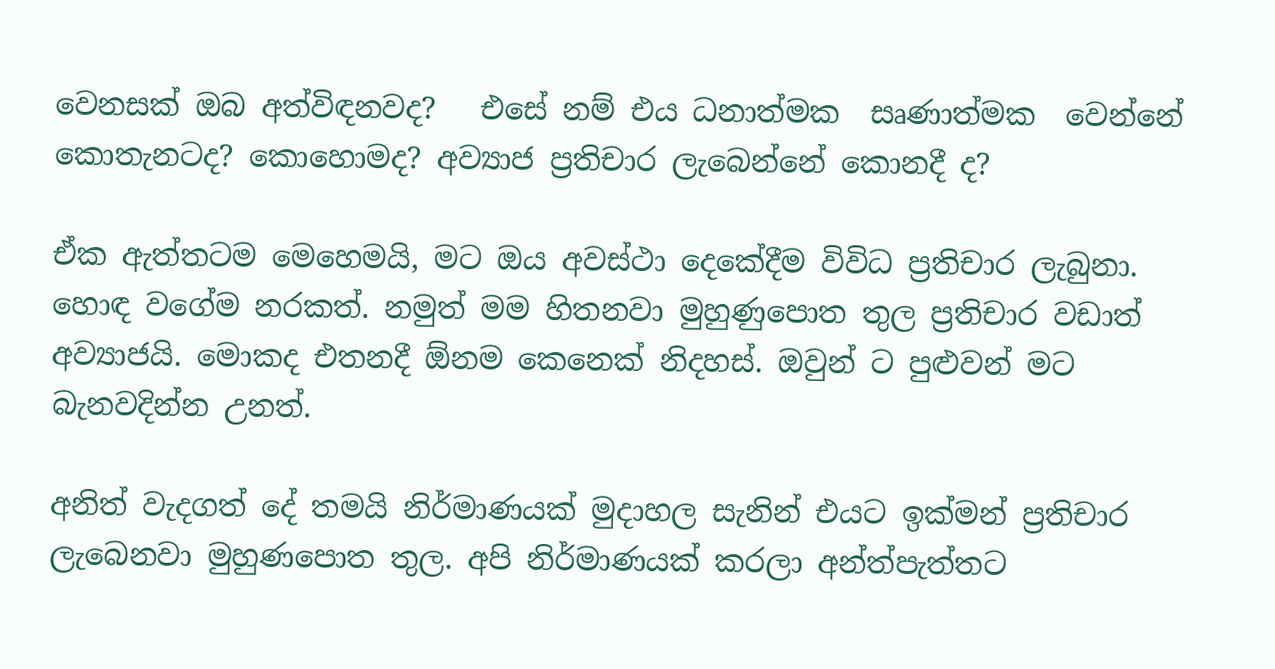වෙනසක් ඔබ අත්විඳනවද?   එසේ නම් එය ධනාත්මක  සෘණාත්මක  වෙන්නේ කොතැනටද? කොහොමද? අව්‍යාජ ප්‍රතිචාර ලැබෙන්නේ කොනදී ද?

ඒක ඇත්තටම මෙහෙමයි, මට ඔය අවස්ථා දෙකේදීම විවිධ ප්‍රතිචාර ලැබුනා. හොඳ වගේම නරකත්. නමුත් මම හිතනවා මුහුණුපොත තුල ප්‍රතිචාර වඩාත් අව්‍යාජයි. මොකද එතනදී ඕනම කෙනෙක් නිදහස්. ඔවුන් ට පුළුවන් මට බැනවදින්න උනත්.

අනිත් වැදගත් දේ තමයි නිර්මාණයක් මුදාහල සැනින් එයට ඉක්මන් ප්‍රතිචාර ලැබෙනවා මුහුණපොත තුල. අපි නිර්මාණයක් කරලා අන්ත්පැත්තට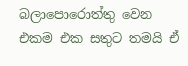බලාපොරොත්තු වෙන එකම එක සතුට තමයි ඒ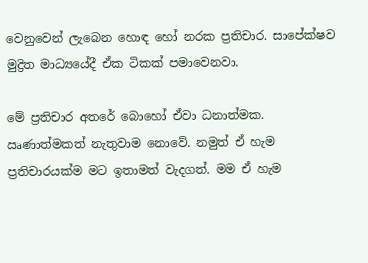වෙනුවෙන් ලැබෙන හොඳ හෝ නරක ප්‍රතිචාර. සාපේක්ෂව මුද්‍රිත මාධ්‍යයේදී ඒක ටිකක් පමාවෙනවා.

මේ ප්‍රතිචාර අතරේ බොහෝ ඒවා ධනාත්මක. ඍණාත්මකත් නැතුවාම නොවේ. නමුත් ඒ හැම ප්‍රතිචාරයක්ම මට ඉතාමත් වැදගත්. මම ඒ හැම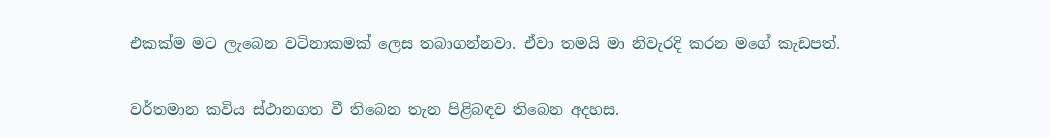එකක්ම මට ලැබෙන වටිනාකමක් ලෙස තබාගන්නවා. ඒවා තමයි මා නිවැරදි කරන මගේ කැඩපත්.

වර්තමාන කවිය ස්ථානගත වී තිබෙන තැන පිළිබඳව තිබෙන අදහස.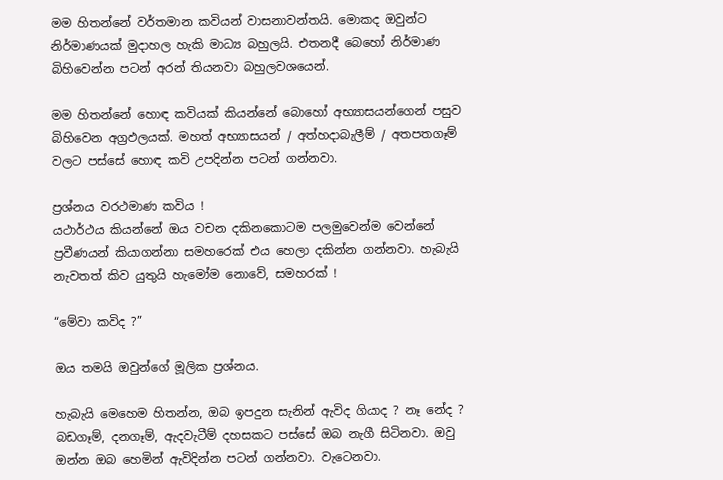මම හිතන්නේ වර්තමාන කවියන් වාසනාවන්තයි. මොකද ඔවුන්ට නිර්මාණයක් මුදාහල හැකි මාධ්‍ය බහුලයි. එතනදී බෙහෝ නිර්මාණ බිහිවෙන්න පටන් අරන් තියනවා බහුලවශයෙන්.

මම හිතන්නේ හොඳ කවියක් කියන්නේ බොහෝ අභ්‍යාසයන්ගෙන් පසුව බිහිවෙන අග්‍රඵලයක්. මහත් අභ්‍යාසයන් / අත්හදාබැලීම් / අතපතගෑම් වලට පස්සේ හොඳ කවි උපදින්න පටන් ගන්නවා.

ප්‍රශ්නය වරථමාණ කවිය !
යථාර්ථය කියන්නේ ඔය වචන දකිනකොටම පලමුවෙන්ම වෙන්නේ ප්‍රවීණයන් කියාගන්නා සමහරෙක් එය හෙලා දකින්න ගන්නවා. හැබැයි නැවතත් කිව යුතුයි හැමෝම නොවේ, සමහරක් !

“මේවා කවිද ?”

ඔය තමයි ඔවුන්ගේ මූලික ප්‍රශ්නය.

හැබැයි මෙහෙම හිතන්න, ඔබ ඉපදුන සැනින් ඇවිද ගියාද ? නෑ නේද ? බඩගෑම්, දනගෑම්, ඇදවැටීම් දහසකට පස්සේ ඔබ නැගී සිටිනවා. ඔවු ඔන්න ඔබ හෙමින් ඇවිදින්න පටන් ගන්නවා. වැටෙනවා.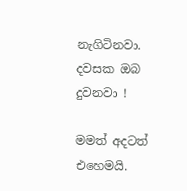නැගිටිනවා. දවසක ඔබ දුවනවා !

මමත් අදටත් එහෙමයි.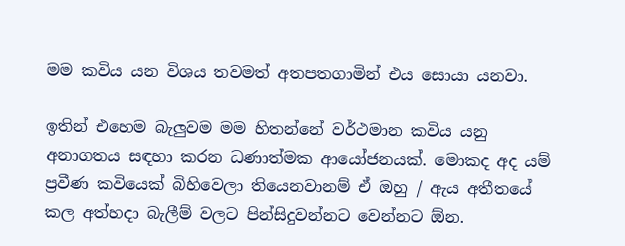මම කවිය යන විශය තවමත් අතපතගාමින් එය සොයා යනවා.

ඉතින් එහෙම බැලුවම මම හිතන්නේ වර්ථමාන කවිය යනු අනාගතය සඳහා කරන ධණාත්මක ආයෝජනයක්. මොකද අද යම් ප්‍රවීණ කවියෙක් බිහිවෙලා තියෙනවානම් ඒ ඔහු / ඇය අතීතයේ කල අත්හදා බැලීම් වලට පින්සිදුවන්නට වෙන්නට ඕන.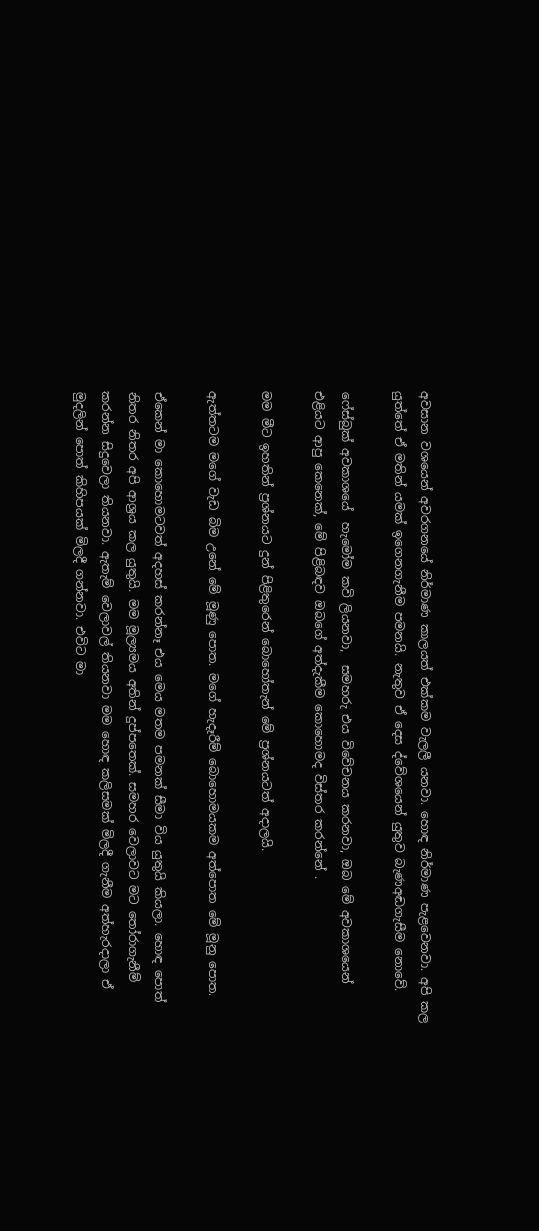අවසාන වශයෙන් අවරගනයේ නිර්මාණ කාලයත් එක්කම වැලලී යනවා. හොඳ නිර්මාණ පැළවෙනවා. අපි කල යුත්තේ ඒ මතින් යමක් ඉගෙනගැනීම පමනයි. නැතුව ඒ දෙස ද්වේශයෙන් යුතුව බැණඅඬගැසීම නොවේ.

ෆේස්බුක් අවකාශයේ  හැමෝම කවි ලියනවා,  සමහරු එය විවේචනය කරනවා, ඔබ මේ අවකාශයෙන් එළියට ආපු කෙනෙක්, මේ පිළිබඳව ඔබගේ අත්දැකීම කොහොමද විස්තර කරන්නේ .

මම මීට ඉහතින් ප්‍රශ්නයට දුන් පිළිතුරෙන් බොහෝතැන් මේ ප්‍රශ්නයටත් අදාලයි.

ඇත්තටම මගේ වැඩ බිම උනේ මේ මූණු පොත. මගේ හැදෑරීම් බොහොමයකම අත්පොත මේ මූනු පොත.

ඒකෙන් මා කොහොමටවත් අදහස් කරන්නෑ එය මෙය මතම පමනක් සීමා විය යුතුයි කියලා. හොඳ පොත් නිතර නිතර අපි ආශ්‍රය කල යුතුයි. මම මූල්‍යමය අතින් දුප්පතෙක්. සමහර වෙලාවට මට තෝරාගැනීම් කරන්න සිදුවෙලා තියනවා. ඇතැම් වෙලාවල් තියනවා මම හොඳ කලිසමක් මිලදී ගැනීම අත්හැරදාලා ඒ මුදලින් පොත් කිහිපයක් මිලදී ගන්නවා. එවිට මා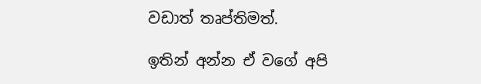වඩාත් තෘප්තිමත්.

ඉතින් අන්න ඒ වගේ අපි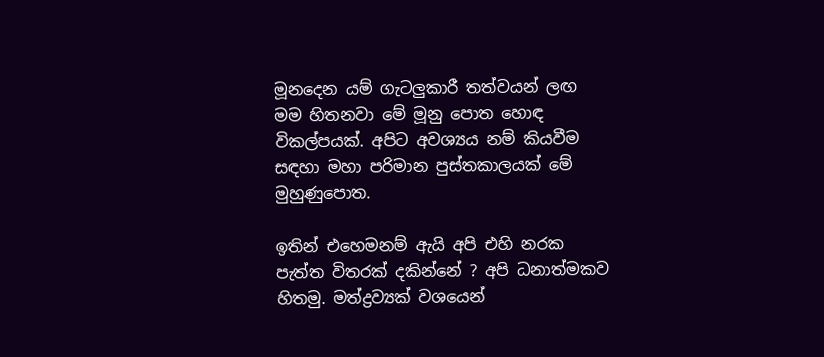මූනදෙන යම් ගැටලුකාරී තත්වයන් ලඟ මම හිතනවා මේ මූනු පොත හොඳ විකල්පයක්. අපිට අවශ්‍යය නම් කියවීම සඳහා මහා පරිමාන පුස්තකාලයක් මේ මුහුණුපොත.

ඉතින් එහෙමනම් ඇයි අපි එහි නරක පැත්ත විතරක් දකින්නේ ? අපි ධනාත්මකව හිතමු. මත්ද්‍රව්‍යක් වශයෙන්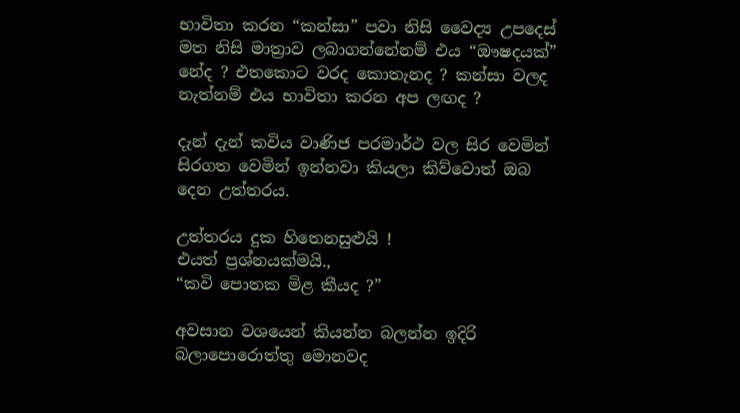භාවිතා කරන “කන්සා” පවා නිසි වෛද්‍ය උපදෙස් මත නිසි මාත්‍රාව ලබාගන්නේනම් එය “ඖෂදයක්” නේද ? එතකොට වරද කොතැනද ? කන්සා වලද නැත්නම් එය භාවිතා කරන අප ලඟද ?

දැන් දැන් කවිය වාණිජ පරමාර්ථ වල සිර වෙමින් සිරගත වෙමින් ඉන්නවා කියලා කිව්වොත් ඔබ දෙන උත්තරය.

උත්තරය දුක හිතෙනසුළුයි !
එයත් ප්‍රශ්නයක්මයි.,
“කවි පොතක මිළ කීයද ?”

අවසාන වශයෙන් කියන්න බලන්න ඉදිරි බලාපොරොත්තු මොනවද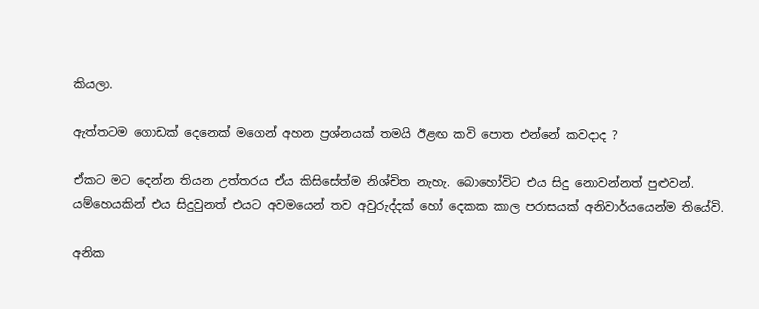කියලා.

ඇත්තටම ගොඩක් දෙනෙක් මගෙන් අහන ප්‍රශ්නයක් තමයි ඊළඟ කවි පොත එන්නේ කවදාද ?

ඒකට මට දෙන්න තියන උත්තරය ඒය කිසිසේත්ම නිශ්චිත නැහැ. බොහෝවිට එය සිදු නොවන්නත් පුළුවන්. යම්හෙයකින් එය සිදුවුනත් එයට අවමයෙන් තව අවුරුද්දක් හෝ දෙකක කාල පරාසයක් අනිවාර්යයෙන්ම තියේවි.

අනික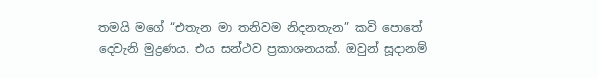තමයි මගේ “එතැන මා තනිවම නිදනතැන” කවි පොතේ දෙවැනි මුද්‍රණය. එය සන්ථව ප්‍රකාශනයක්. ඔවුන් සූදානම්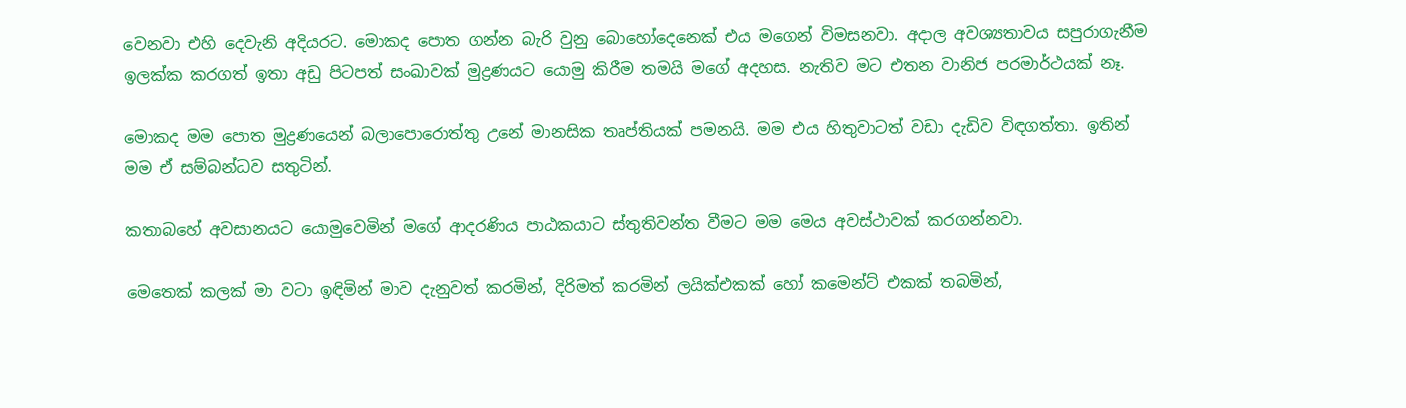වෙනවා එහි දෙවැනි අදියරට. මොකද පොත ගන්න බැරි වුනු බොහෝදෙනෙක් එය මගෙන් විමසනවා. අදාල අවශ්‍යතාවය සපුරාගැනීම ඉලක්ක කරගත් ඉතා අඩු පිටපත් සංඛාවක් මුද්‍රණයට යොමු කිරීම තමයි මගේ අදහස. නැතිව මට එතන වානිජ පරමාර්ථයක් නෑ.

මොකද මම පොත මුද්‍රණයෙන් බලාපොරොත්තු උනේ මානසික තෘප්තියක් පමනයි. මම එය හිතුවාටත් වඩා දැඩිව විඳගත්තා. ඉතින් මම ඒ සම්බන්ධව සතුටින්.

කතාබහේ අවසානයට යොමුවෙමින් මගේ ආදරණිය පාඨකයාට ස්තුතිවන්ත වීමට මම මෙය අවස්ථාවක් කරගන්නවා.

මෙතෙක් කලක් මා වටා ඉඳිමින් මාව දැනුවත් කරමින්, දිරිමත් කරමින් ලයික්එකක් හෝ කමෙන්ට් එකක් තබමින්,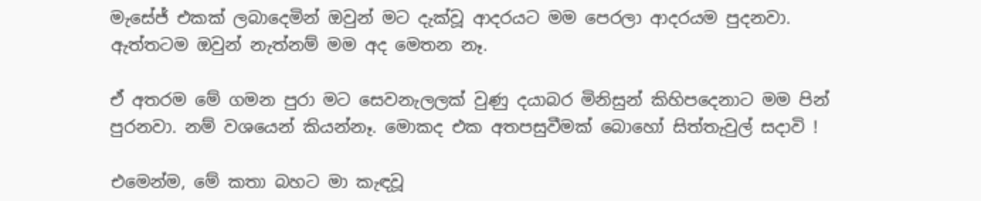මැසේජ් එකක් ලබාදෙමින් ඔවුන් මට දැක්වූ ආදරයට මම පෙරලා ආදරයම පුදනවා. ඇත්තටම ඔවුන් නැත්නම් මම අද මෙතන නෑ.

ඒ අතරම මේ ගමන පුරා මට සෙවනැලලක් වුණු දයාබර මිනිසුන් කිහිපදෙනාට මම පින් පුරනවා. නම් වශයෙන් කියන්නෑ. මොකද එක අතපසුවීමක් බොහෝ සිත්තැවුල් සදාවි !

එමෙන්ම, මේ කතා බහට මා කැඳවූ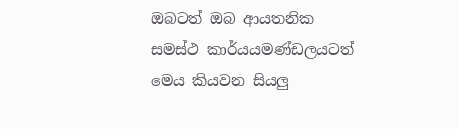ඔබටත් ඔබ ආයතනික සමස්ථ කාර්යයමණ්ඩලයටත් මෙය කියවන සියලු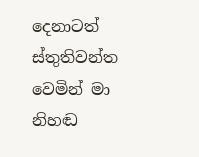දෙනාටත් ස්තුතිවන්ත වෙමින් මා නිහඬ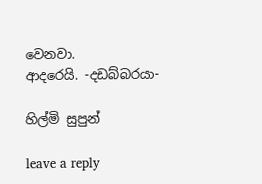වෙනවා.
ආදරෙයි. -දඩබ්බරයා-

හිල්මි සුපුන්

leave a reply